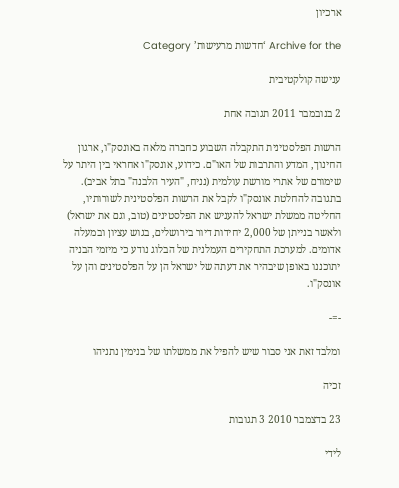ארכיון

Archive for the ‘חדשות מרעישות’ Category

ענישה קולקטיבית

2 בנובמבר 2011 תגובה אחת

הרשות הפלסטינית התקבלה השבוע כחברה מלאה באונסק"ו, ארגון החינוך, המדע והתרבות של האו"ם. כידוע, אונסק"ו אחראי בין היתר על שימורם של אתרי מורשת עולמית (נניח, "העיר הלבנה" בתל אביב). בתגובה להחלטת אונסק"ו לקבל את הרשות הפלסטינית לשורותיו, החליטה ממשלת ישראל להעניש את הפלסטינים (טוב, וגם את ישראל) ולאשר בנייתן של 2,000 יחידות דיור בירושלים, בגוש עציון ובמעלה אדומים. למערכת התחקירים העמלנית של הבלוג נודע כי מיזמי הבניה יתוכננו באופן שיבהיר את דעתה של ישראל הן על הפלסטינים והן על אונסק"ו.

-=-

ומלבד זאת אני סבור שיש להפיל את ממשלתו של בנימין נתניהו

זכיה

23 בדצמבר 2010 3 תגובות

לידי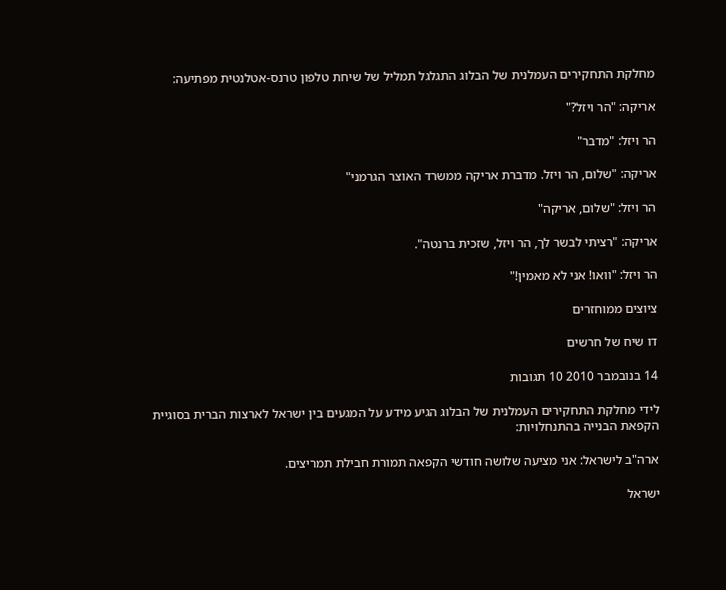מחלקת התחקירים העמלנית של הבלוג התגלגל תמליל של שיחת טלפון טרנס-אטלנטית מפתיעה:

אריקה: "הר ויזל?"

הר ויזל: "מדבר"

אריקה: "שלום, הר ויזל. מדברת אריקה ממשרד האוצר הגרמני"

הר ויזל: "שלום, אריקה"

אריקה: "רציתי לבשר לך, הר ויזל, שזכית ברנטה".

הר ויזל: "וואו! אני לא מאמין!"

ציוצים ממוחזרים

דו שיח של חרשים

14 בנובמבר 2010 10 תגובות

לידי מחלקת התחקירים העמלנית של הבלוג הגיע מידע על המגעים בין ישראל לארצות הברית בסוגיית הקפאת הבנייה בהתנחלויות:

ארה"ב לישראל: אני מציעה שלושה חודשי הקפאה תמורת חבילת תמריצים.

ישראל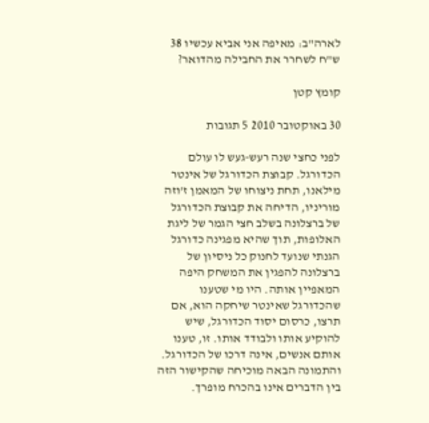לארה"ב: מאיפה אני אביא עכשיו 38 ש"ח לשחרר את החבילה מהדואר?

קומץ קטן

30 באוקטובר 2010 5 תגובות

לפני כחצי שנה רעש-געש לו עולם הכדורגל. קבוצת הכדורגל של אינטר מילאנו, תחת ניצוחו של המאמן ז'וזה מוריניו, הדיחה את קבוצת הכדורגל של ברצלונה בשלב חצי הגמר של ליגת האלופות, תוך שהיא מפגינה כדורגל הגנתי שנועד לחנוק כל ניסיון של ברצלונה להפגין את המשחק היפה המאפיין אותה. היו מי שטענו שהכדורגל שאינטר שיחקה הוא, אם תרצו, כרסום יסוד הכדורגל, שיש להוקיע אותו ולבודד אותו. זו, טענו אותם אנשים, אינה דרכו של הכדורגל. והתמונה הבאה מוכיחה שהקישור הזה בין הדברים אינו בהכרח מופרך.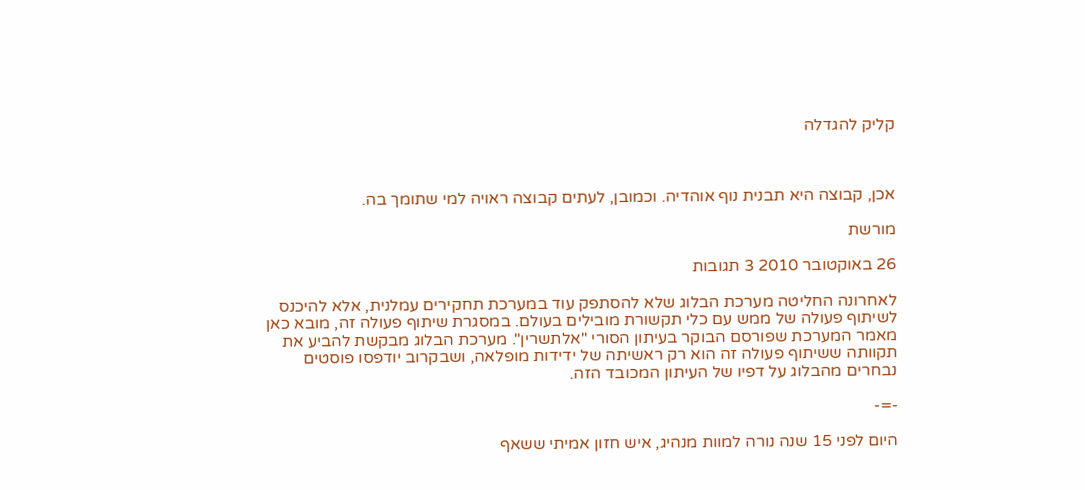קליק להגדלה



אכן, קבוצה היא תבנית נוף אוהדיה. וכמובן, לעתים קבוצה ראויה למי שתומך בה.

מורשת

26 באוקטובר 2010 3 תגובות

לאחרונה החליטה מערכת הבלוג שלא להסתפק עוד במערכת תחקירים עמלנית, אלא להיכנס לשיתוף פעולה של ממש עם כלי תקשורת מובילים בעולם. במסגרת שיתוף פעולה זה, מובא כאן מאמר המערכת שפורסם הבוקר בעיתון הסורי "אלתשרין". מערכת הבלוג מבקשת להביע את תקוותה ששיתוף פעולה זה הוא רק ראשיתה של ידידות מופלאה, ושבקרוב יודפסו פוסטים נבחרים מהבלוג על דפיו של העיתון המכובד הזה.

-=-

היום לפני 15 שנה נורה למוות מנהיג, איש חזון אמיתי ששאף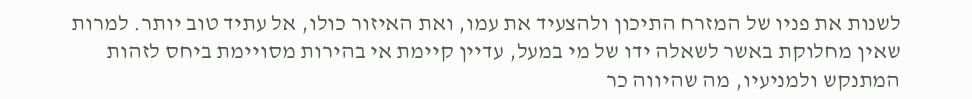לשנות את פניו של המזרח התיכון ולהצעיד את עמו, ואת האיזור כולו, אל עתיד טוב יותר. למרות שאין מחלוקת באשר לשאלה ידו של מי במעל, עדיין קיימת אי בהירות מסויימת ביחס לזהות המתנקש ולמניעיו, מה שהיווה כר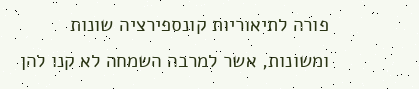פורה לתיאוריות קונספירציה שונות ומשונות, אשר למרבה השמחה לא קנו להן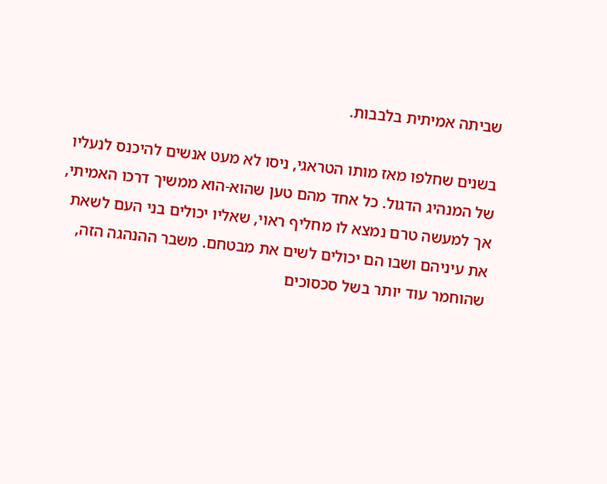שביתה אמיתית בלבבות.

בשנים שחלפו מאז מותו הטראגי, ניסו לא מעט אנשים להיכנס לנעליו של המנהיג הדגול. כל אחד מהם טען שהוא-הוא ממשיך דרכו האמיתי, אך למעשה טרם נמצא לו מחליף ראוי, שאליו יכולים בני העם לשאת את עיניהם ושבו הם יכולים לשים את מבטחם. משבר ההנהגה הזה, שהוחמר עוד יותר בשל סכסוכים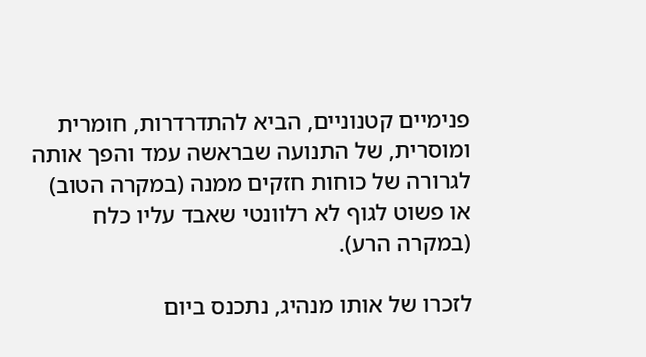פנימיים קטנוניים, הביא להתדרדרות, חומרית ומוסרית, של התנועה שבראשה עמד והפך אותה לגרורה של כוחות חזקים ממנה (במקרה הטוב) או פשוט לגוף לא רלוונטי שאבד עליו כלח (במקרה הרע).

לזכרו של אותו מנהיג, נתכנס ביום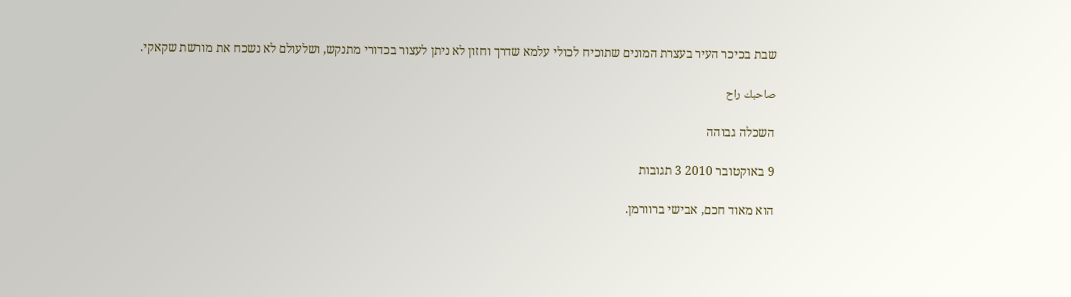שבת בכיכר העיר בעצרת המונים שתוכיח לכולי עלמא שדרך וחזון לא ניתן לעצור בכדורי מתנקש, ושלעולם לא נשכח את מורשת שקאקי.

صاحبك راح

השכלה גבוהה

9 באוקטובר 2010 3 תגובות

הוא מאוד חכם, אבישי ברוורמן.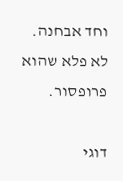וחד אבחנה. לא פלא שהוא פרופסור.

דוגי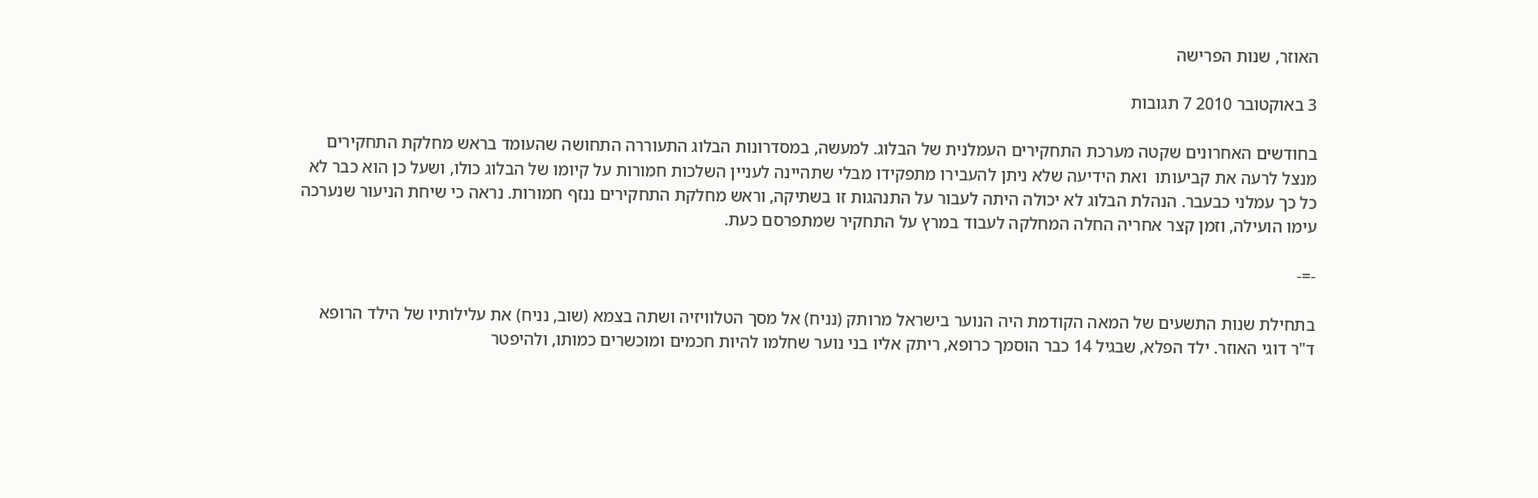האוזר, שנות הפרישה

3 באוקטובר 2010 7 תגובות

בחודשים האחרונים שקטה מערכת התחקירים העמלנית של הבלוג. למעשה, במסדרונות הבלוג התעוררה התחושה שהעומד בראש מחלקת התחקירים מנצל לרעה את קביעותו  ואת הידיעה שלא ניתן להעבירו מתפקידו מבלי שתהיינה לעניין השלכות חמורות על קיומו של הבלוג כולו, ושעל כן הוא כבר לא כל כך עמלני כבעבר. הנהלת הבלוג לא יכולה היתה לעבור על התנהגות זו בשתיקה, וראש מחלקת התחקירים ננזף חמורות. נראה כי שיחת הניעור שנערכה עימו הועילה, וזמן קצר אחריה החלה המחלקה לעבוד במרץ על התחקיר שמתפרסם כעת.

-=-

בתחילת שנות התשעים של המאה הקודמת היה הנוער בישראל מרותק (נניח) אל מסך הטלוויזיה ושתה בצמא (שוב, נניח) את עלילותיו של הילד הרופא ד"ר דוגי האוזר. ילד הפלא, שבגיל 14 כבר הוסמך כרופא, ריתק אליו בני נוער שחלמו להיות חכמים ומוכשרים כמותו, ולהיפטר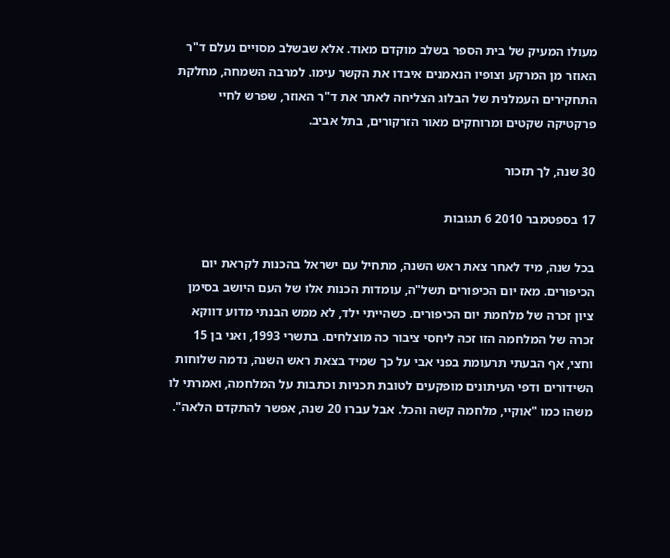מעולו המעיק של בית הספר בשלב מוקדם מאוד. אלא שבשלב מסויים נעלם ד"ר האוזר מן המרקע וצופיו הנאמנים איבדו את הקשר עימו. למרבה השמחה, מחלקת התחקירים העמלנית של הבלוג הצליחה לאתר את ד"ר האוזר, שפרש לחיי פרקטיקה שקטים ומרוחקים מאור הזרקורים, בתל אביב.

30 שנה, לך תזכור

17 בספטמבר 2010 6 תגובות

בכל שנה, מיד לאחר צאת ראש השנה, מתחיל עם ישראל בהכנות לקראת יום הכיפורים. מאז יום הכיפורים תשל"ה, עומדות הכנות אלו של העם היושב בסימן ציון זכרה של מלחמת יום הכיפורים. כשהייתי ילד, לא ממש הבנתי מדוע דווקא זכרה של המלחמה הזו זכה ליחסי ציבור כה מוצלחים. בתשרי 1993, ואני בן 15 וחצי, אף הבעתי תרעומת בפני אבי על כך שמיד בצאת ראש השנה, נדמה שלוחות השידורים ודפי העיתונים מופקעים לטובת תכניות וכתבות על המלחמה, ואמרתי לו משהו כמו "אוקיי, מלחמה קשה והכל. אבל עברו 20 שנה, אפשר להתקדם הלאה".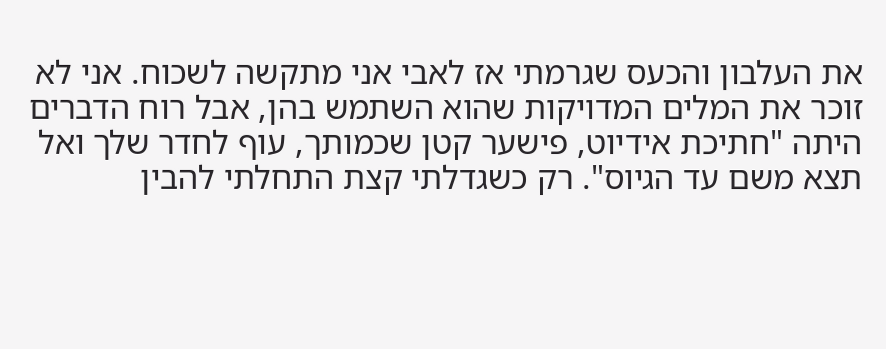את העלבון והכעס שגרמתי אז לאבי אני מתקשה לשכוח. אני לא זוכר את המלים המדויקות שהוא השתמש בהן, אבל רוח הדברים היתה "חתיכת אידיוט, פישער קטן שכמותך, עוף לחדר שלך ואל תצא משם עד הגיוס". רק כשגדלתי קצת התחלתי להבין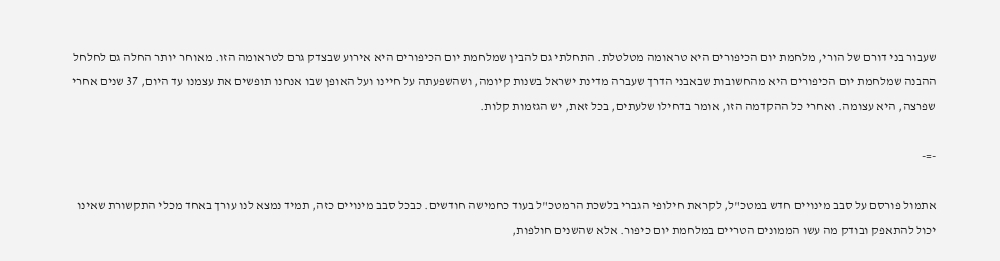שעבור בני דורם של הורי, מלחמת יום הכיפורים היא טראומה מטלטלת. התחלתי גם להבין שמלחמת יום הכיפורים היא אירוע שבצדק גרם לטראומה הזו. מאוחר יותר החלה גם לחלחל ההבנה שמלחמת יום הכיפורים היא מהחשובות שבאבני הדרך שעברה מדינת ישראל בשנות קיומה, ושהשפעתה על חיינו ועל האופן שבו אנחנו תופשים את עצמנו עד היום, 37 שנים אחרי שפרצה, היא עצומה. ואחרי כל ההקדמה הזו, אומר בדחילו שלעתים, בכל זאת, יש הגזמות קלות.

-=-

אתמול פורסם על סבב מינויים חדש במטכ"ל, לקראת חילופי הגברי בלשכת הרמטכ"ל בעוד כחמישה חודשים. כבכל סבב מינויים כזה, תמיד נמצא לנו עורך באחד מכלי התקשורת שאינו יכול להתאפק ובודק מה עשו הממונים הטריים במלחמת יום כיפור. אלא שהשנים חולפות,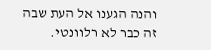והנה הגענו אל העת שבה זה כבר לא רלוונטי.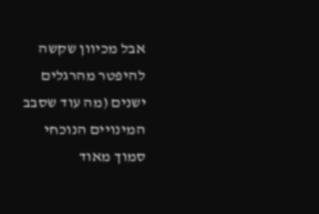אבל מכיוון שקשה להיפטר מהרגלים ישנים (מה עוד שסבב המינויים הנוכחי סמוך מאוד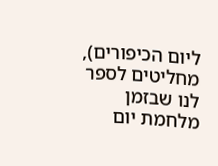ליום הכיפורים), מחליטים לספר לנו שבזמן מלחמת יום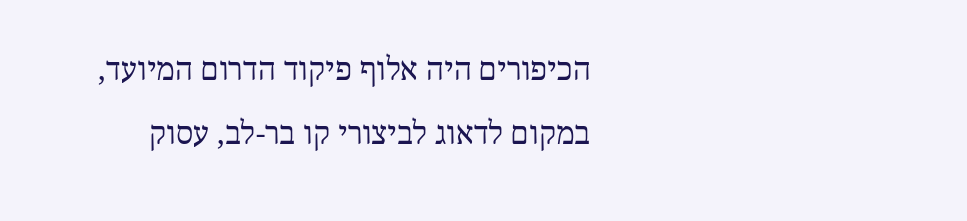הכיפורים היה אלוף פיקוד הדרום המיועד, במקום לדאוג לביצורי קו בר-לב, עסוק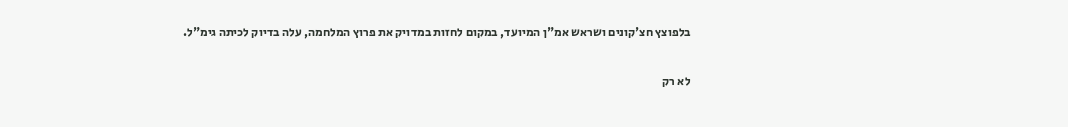בלפוצץ חצ'קונים ושראש אמ"ן המיועד, במקום לחזות במדויק את פרוץ המלחמה, עלה בדיוק לכיתה גימ"ל.

לא רק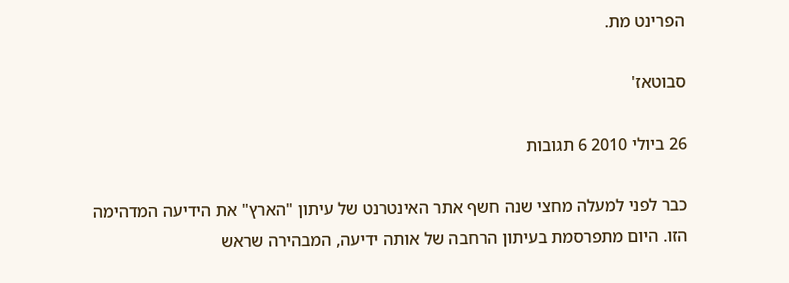הפרינט מת.

סבוטאז'

26 ביולי 2010 6 תגובות

כבר לפני למעלה מחצי שנה חשף אתר האינטרנט של עיתון "הארץ" את הידיעה המדהימה הזו. היום מתפרסמת בעיתון הרחבה של אותה ידיעה, המבהירה שראש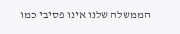הממשלה שלנו אינו פסיבי כמו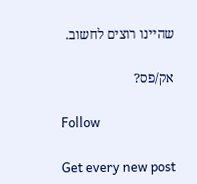שהיינו רוצים לחשוב.

אק/פס?

Follow

Get every new post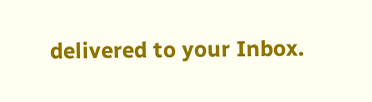delivered to your Inbox.